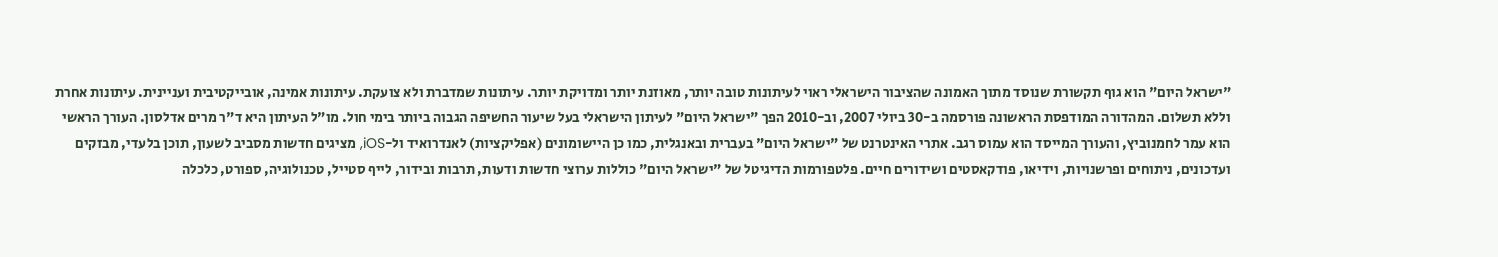"ישראל היום" הוא גוף תקשורת שנוסד מתוך האמונה שהציבור הישראלי ראוי לעיתונות טובה יותר, מאוזנת יותר ומדויקת יותר. עיתונות שמדברת ולא צועקת. עיתונות אמינה, אובייקטיבית ועניינית. עיתונות אחרת וללא תשלום. המהדורה המודפסת הראשונה פורסמה ב-30 ביולי 2007, וב-2010 הפך "ישראל היום" לעיתון הישראלי בעל שיעור החשיפה הגבוה ביותר בימי חול. מו"ל העיתון היא ד"ר מרים אדלסון. העורך הראשי הוא עמר לחמנוביץ, והעורך המייסד הוא עמוס רגב. אתרי האינטרנט של "ישראל היום" בעברית ובאנגלית, כמו כן היישומונים (אפליקציות) לאנדרואיד ול-iOS, מציגים חדשות מסביב לשעון, תוכן בלעדי, מבזקים ועדכונים, ניתוחים ופרשנויות, וידיאו, פודקאסטים ושידורים חיים. פלטפורמות הדיגיטל של "ישראל היום" כוללות ערוצי חדשות ודעות, תרבות ובידור, לייף סטייל, טכנולוגיה, ספורט, כלכלה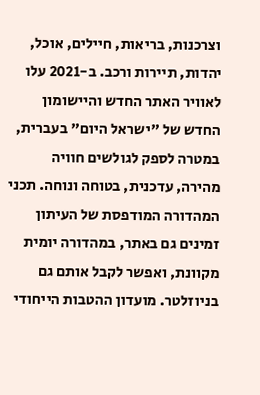וצרכנות, בריאות, חיילים, אוכל, יהדות, תיירות ורכב. ב-2021 עלו לאוויר האתר החדש והיישומון החדש של "ישראל היום" בעברית, במטרה לספק לגולשים חוויה מהירה, עדכנית, בטוחה ונוחה. תכני המהדורה המודפסת של העיתון זמינים גם באתר, במהדורה יומית מקוונת, ואפשר לקבל אותם גם בניוזלטר. מועדון ההטבות הייחודי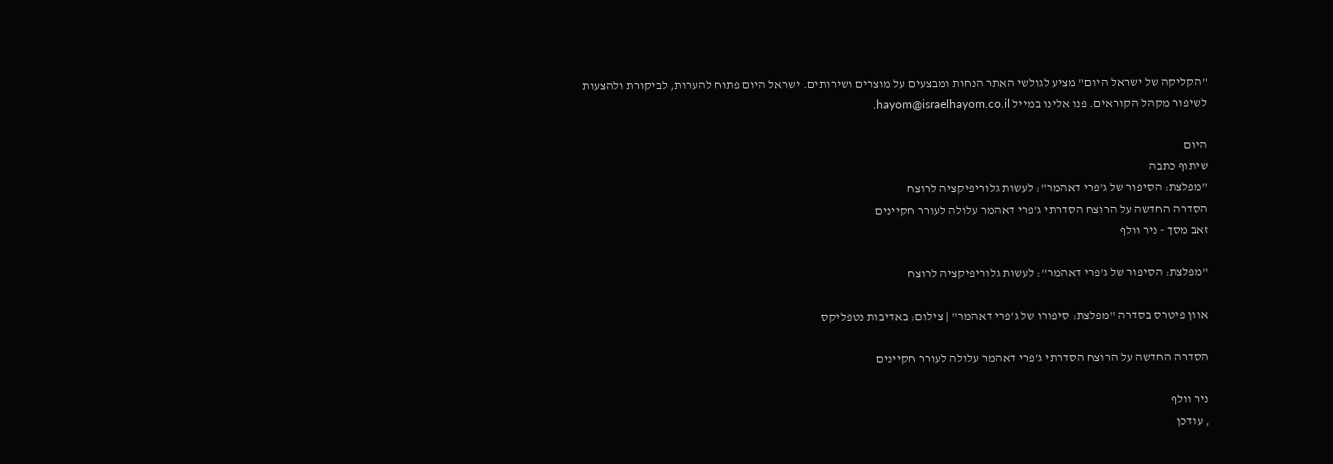"הקליקה של ישראל היום" מציע לגולשי האתר הנחות ומבצעים על מוצרים ושירותים. ישראל היום פתוח להערות, לביקורת ולהצעות לשיפור מקהל הקוראים. פנו אלינו במייל hayom@israelhayom.co.il.

היום
שיתוף כתבה
"מפלצת: הסיפור של ג'פרי דאהמר": לעשות גלוריפיקציה לרוצח
הסדרה החדשה על הרוצח הסדרתי ג'פרי דאהמר עלולה לעורר חקיינים
זאב מסך - ניר וולף

"מפלצת: הסיפור של ג'פרי דאהמר": לעשות גלוריפיקציה לרוצח

אוון פיטרס בסדרה "מפלצת: סיפורו של ג'פרי דאהמר" | צילום: באדיבות נטפליקס

הסדרה החדשה על הרוצח הסדרתי ג'פרי דאהמר עלולה לעורר חקיינים

ניר וולף
, עודכן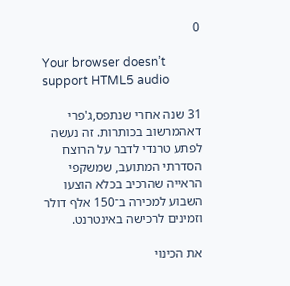0

Your browser doesn’t support HTML5 audio

31 שנה אחרי שנתפס,ג'פרי דאהמרשוב בכותרות. זה נעשה לפתע טרנדי לדבר על הרוצח הסדרתי המתועב, שמשקפי הראייה שהרכיב בכלא הוצעו השבוע למכירה ב־150 אלף דולר וזמינים לרכישה באינטרנט.

את הכינוי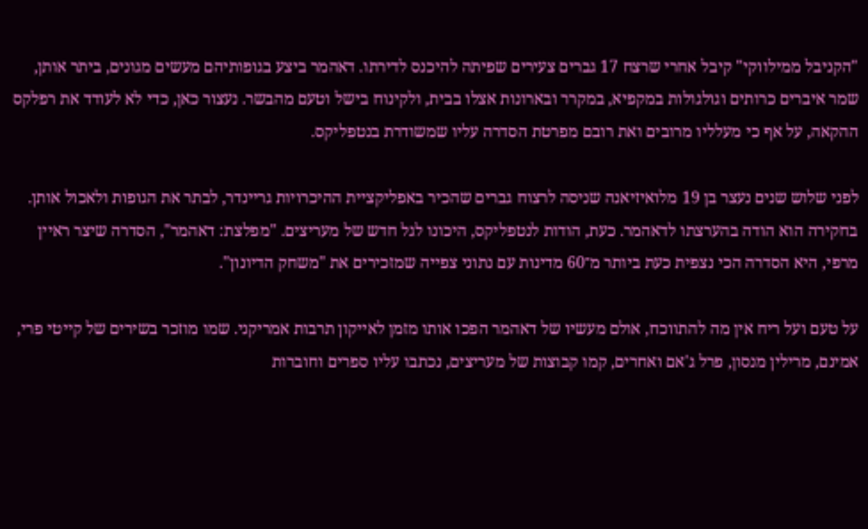"הקניבל ממילווקי" קיבל אחרי שרצח 17 גברים צעירים שפיתה להיכנס לדירתו. דאהמר ביצע בגופותיהם מעשים מגונים, ביתר אותן, שמר איברים כרותים וגולגולות במקפיא, במקרר ובארונות אצלו בבית, ולקינוח בישל וטעם מהבשר. נעצור כאן, כדי לא לעודד את רפלקס ההקאה, על אף כי מעלליו מרובים ואת רובם מפרטת הסדרה עליו שמשודרת בנטפליקס.

לפני שלוש שנים נעצר בן 19 מלואיזיאנה שניסה לרצוח גברים שהכיר באפליקציית ההיכרויות גריינדר, לבתר את הגופות ולאכול אותן. בחקירה הוא הודה בהערצתו לדאהמר. כעת, הודות לנטפליקס, היכונו לגל חדש של מעריצים. "מפלצת: דאהמר", הסדרה שיצר ראיין מרפי, היא הסדרה הכי נצפית כעת ביותר מ־60 מדינות עם נתוני צפייה שמזכירים את "משחק הדיונון".

על טעם ועל ריח אין מה להתווכח, אולם מעשיו של דאהמר הפכו אותו מזמן לאייקון תרבות אמריקני. שמו מוזכר בשירים של קייטי פרי, אמינם, מרילין מנסון, פרל ג'אם ואחרים, קמו קבוצות של מעריצים, נכתבו עליו ספרים וחוברות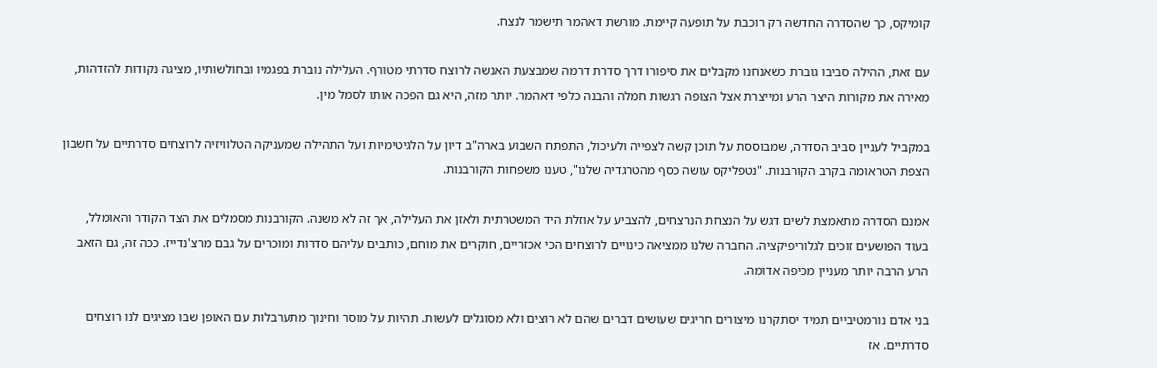קומיקס, כך שהסדרה החדשה רק רוכבת על תופעה קיימת. מורשת דאהמר תישמר לנצח.

עם זאת, ההילה סביבו גוברת כשאנחנו מקבלים את סיפורו דרך סדרת דרמה שמבצעת האנשה לרוצח סדרתי מטורף. העלילה נוברת בפגמיו ובחולשותיו, מציגה נקודות להזדהות, מאירה את מקורות היצר הרע ומייצרת אצל הצופה רגשות חמלה והבנה כלפי דאהמר. יותר מזה, היא גם הפכה אותו לסמל מין.

במקביל לעניין סביב הסדרה, שמבוססת על תוכן קשה לצפייה ולעיכול, התפתח השבוע בארה"ב דיון על הלגיטימיות ועל התהילה שמעניקה הטלוויזיה לרוצחים סדרתיים על חשבון הצפת הטראומה בקרב הקורבנות. "נטפליקס עושה כסף מהטרגדיה שלנו", טענו משפחות הקורבנות.

אמנם הסדרה מתאמצת לשים דגש על הנצחת הנרצחים, להצביע על אוזלת היד המשטרתית ולאזן את העלילה, אך זה לא משנה. הקורבנות מסמלים את הצד הקודר והאומלל, בעוד הפושעים זוכים לגלוריפיקציה. החברה שלנו ממציאה כינויים לרוצחים הכי אכזריים, חוקרים את מוחם, כותבים עליהם סדרות ומוכרים על גבם מרצ'נדייז. ככה זה, גם הזאב הרע הרבה יותר מעניין מכיפה אדומה.

בני אדם נורמטיביים תמיד יסתקרנו מיצורים חריגים שעושים דברים שהם לא רוצים ולא מסוגלים לעשות. תהיות על מוסר וחינוך מתערבלות עם האופן שבו מציגים לנו רוצחים סדרתיים. אז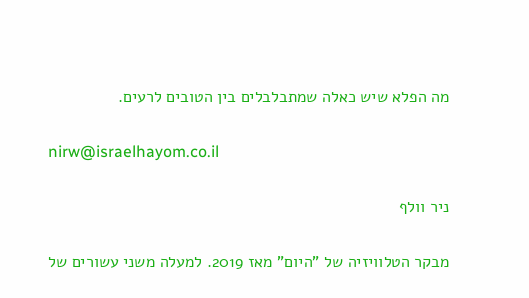מה הפלא שיש כאלה שמתבלבלים בין הטובים לרעים.

nirw@israelhayom.co.il

ניר וולף

מבקר הטלוויזיה של "היום" מאז 2019. למעלה משני עשורים של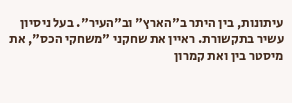עיתונות, בין היתר ב"הארץ" וב"העיר". בעל ניסיון עשיר בתקשורת. ראיין את שחקני "משחקי הכס", את מיסטר בין ואת קמרון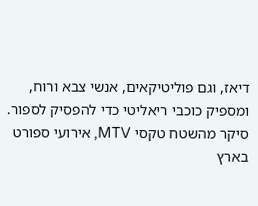דיאז, וגם פוליטיקאים, אנשי צבא ורוח, ומספיק כוכבי ריאליטי כדי להפסיק לספור. סיקר מהשטח טקסי MTV, אירועי ספורט בארץ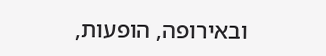ובאירופה, הופעות,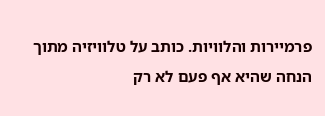פרמיירות והלוויות. כותב על טלוויזיה מתוך הנחה שהיא אף פעם לא רק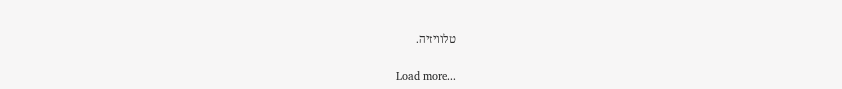טלוויזיה.

Load more...